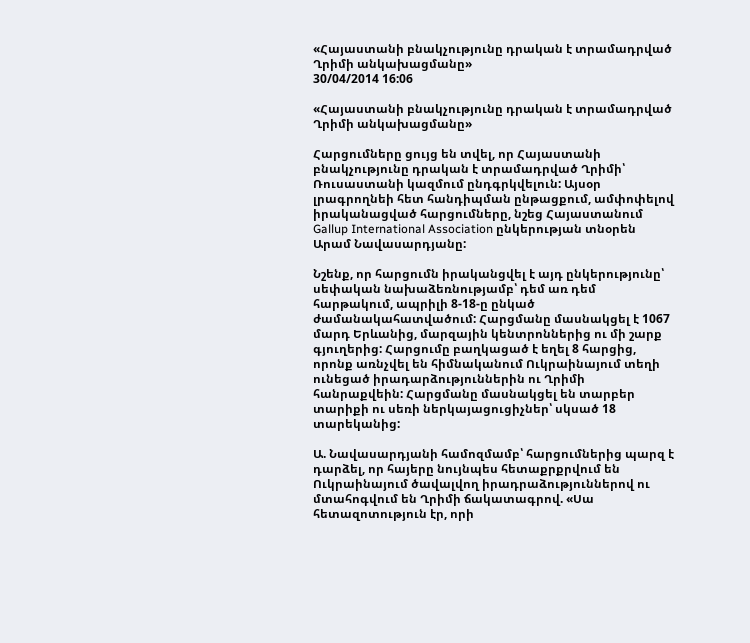«Հայաստանի բնակչությունը դրական է տրամադրված Ղրիմի անկախացմանը»
30/04/2014 16:06

«Հայաստանի բնակչությունը դրական է տրամադրված Ղրիմի անկախացմանը»

Հարցումները ցույց են տվել, որ Հայաստանի բնակչությունը դրական է տրամադրված Ղրիմի՝ Ռուսաստանի կազմում ընդգրկվելուն: Այսօր լրագրողնեի հետ հանդիպման ընթացքում, ամփոփելով իրականացված հարցումները, նշեց Հայաստանում Gallup International Association ընկերության տնօրեն Արամ Նավասարդյանը:

Նշենք, որ հարցումն իրականցվել է այդ ընկերությունը՝ սեփական նախաձեռնությամբ՝ դեմ առ դեմ հարթակում, ապրիլի 8-18-ը ընկած ժամանակահատվածում: Հարցմանը մասնակցել է 1067 մարդ Երևանից, մարզային կենտրոններից ու մի շարք գյուղերից: Հարցումը բաղկացած է եղել 8 հարցից, որոնք առնչվել են հիմնականում Ուկրաինայում տեղի ունեցած իրադարձություններին ու Ղրիմի հանրաքվեին: Հարցմանը մասնակցել են տարբեր տարիքի ու սեռի ներկայացուցիչներ՝ սկսած 18 տարեկանից:

Ա. Նավասարդյանի համոզմամբ՝ հարցումներից պարզ է դարձել, որ հայերը նույնպես հետաքրքրվում են Ուկրաինայում ծավալվող իրադրաձություններով ու մտահոգվում են Ղրիմի ճակատագրով. «Սա հետազոտություն էր, որի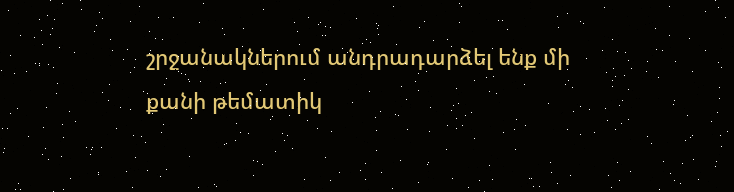շրջանակներում անդրադարձել ենք մի քանի թեմատիկ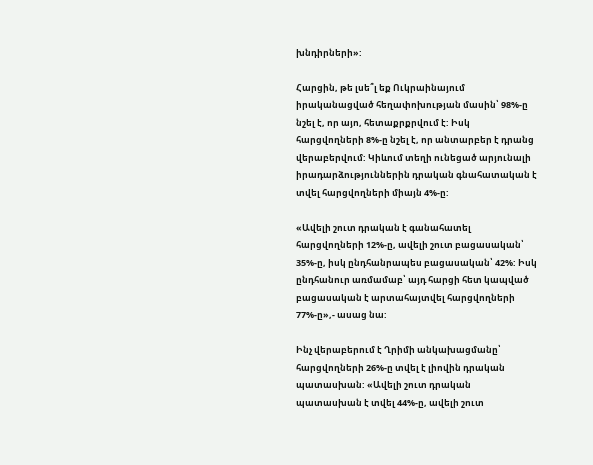խնդիրների»:

Հարցին, թե լսե՞լ եք Ուկրաինայում իրականացված հեղափոխության մասին՝ 98%-ը նշել է, որ այո, հետաքրքրվում է: Իսկ հարցվողների 8%-ը նշել է, որ անտարբեր է դրանց վերաբերվում: Կիևում տեղի ունեցած արյունալի իրադարձություններին դրական գնահատական է տվել հարցվողների միայն 4%-ը:

«Ավելի շուտ դրական է գանահատել հարցվողների 12%-ը, ավելի շուտ բացասական՝ 35%-ը, իսկ ընդհանրապես բացասական՝ 42%: Իսկ ընդհանուր առմամաբ՝ այդ հարցի հետ կապված բացասական է արտահայտվել հարցվողների 77%-ը»,- ասաց նա:

Ինչ վերաբերում է Ղրիմի անկախացմանը՝ հարցվողների 26%-ը տվել է լիովին դրական պատասխան: «Ավելի շուտ դրական պատասխան է տվել 44%-ը, ավելի շուտ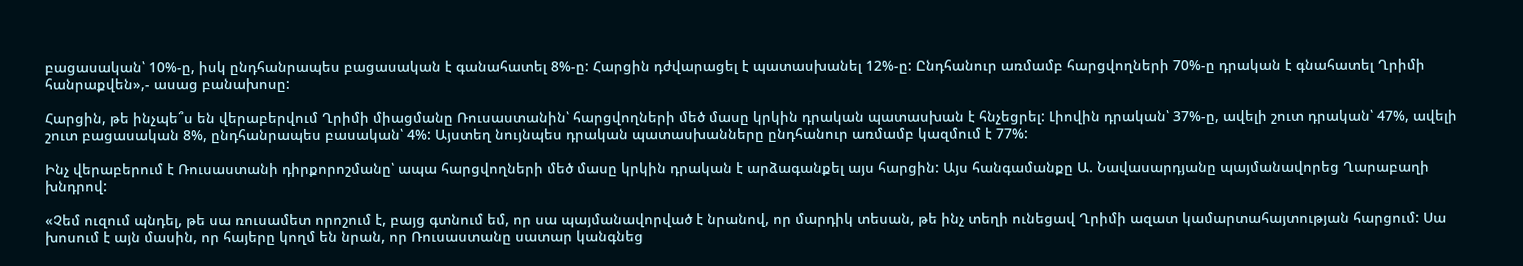բացասական՝ 10%-ը, իսկ ընդհանրապես բացասական է գանահատել 8%-ը: Հարցին դժվարացել է պատասխանել 12%-ը: Ընդհանուր առմամբ հարցվողների 70%-ը դրական է գնահատել Ղրիմի հանրաքվեն»,- ասաց բանախոսը:

Հարցին, թե ինչպե՞ս են վերաբերվում Ղրիմի միացմանը Ռուսաստանին՝ հարցվողների մեծ մասը կրկին դրական պատասխան է հնչեցրել: Լիովին դրական՝ 37%-ը, ավելի շուտ դրական՝ 47%, ավելի շուտ բացասական 8%, ընդհանրապես բասական՝ 4%: Այստեղ նույնպես դրական պատասխանները ընդհանուր առմամբ կազմում է 77%:

Ինչ վերաբերում է Ռուսաստանի դիրքորոշմանը՝ ապա հարցվողների մեծ մասը կրկին դրական է արձագանքել այս հարցին: Այս հանգամանքը Ա. Նավասարդյանը պայմանավորեց Ղարաբաղի խնդրով:

«Չեմ ուզում պնդել, թե սա ռուսամետ որոշում է, բայց գտնում եմ, որ սա պայմանավորված է նրանով, որ մարդիկ տեսան, թե ինչ տեղի ունեցավ Ղրիմի ազատ կամարտահայտության հարցում: Սա խոսում է այն մասին, որ հայերը կողմ են նրան, որ Ռուսաստանը սատար կանգնեց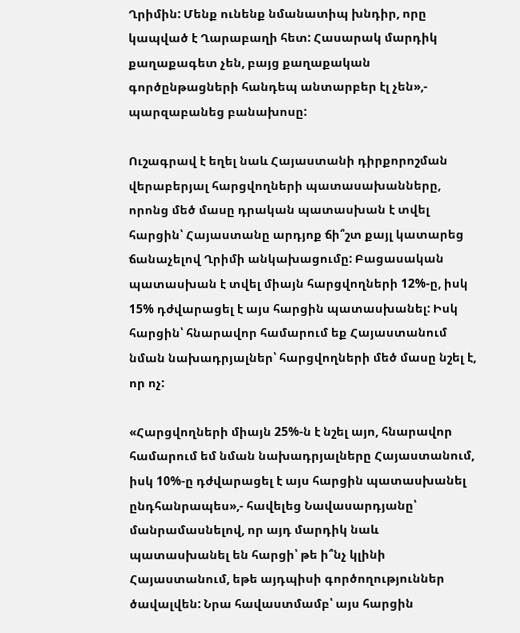Ղրիմին: Մենք ունենք նմանատիպ խնդիր, որը կապված է Ղարաբաղի հետ: Հասարակ մարդիկ քաղաքագետ չեն, բայց քաղաքական գործընթացների հանդեպ անտարբեր էլ չեն»,- պարզաբանեց բանախոսը:

Ուշագրավ է եղել նաև Հայաստանի դիրքորոշման վերաբերյալ հարցվողների պատասախանները, որոնց մեծ մասը դրական պատասխան է տվել հարցին՝ Հայաստանը արդյոք ճի՞շտ քայլ կատարեց ճանաչելով Ղրիմի անկախացումը: Բացասական պատասխան է տվել միայն հարցվողների 12%-ը, իսկ 15% դժվարացել է այս հարցին պատասխանել: Իսկ հարցին՝ հնարավոր համարում եք Հայաստանում նման նախադրյալներ՝ հարցվողների մեծ մասը նշել է, որ ոչ:

«Հարցվողների միայն 25%-ն է նշել այո, հնարավոր համարում եմ նման նախադրյալները Հայաստանում, իսկ 10%-ը դժվարացել է այս հարցին պատասխանել ընդհանրապես»,- հավելեց Նավասարդյանը՝ մանրամասնելով, որ այդ մարդիկ նաև պատասխանել են հարցի՝ թե ի՞նչ կլինի Հայաստանում, եթե այդպիսի գործողություններ ծավալվեն: Նրա հավաստմամբ՝ այս հարցին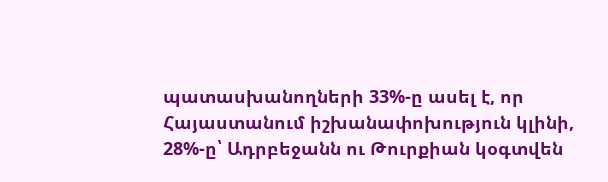պատասխանողների 33%-ը ասել է, որ Հայաստանում իշխանափոխություն կլինի, 28%-ը՝ Ադրբեջանն ու Թուրքիան կօգտվեն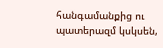հանգամանքից ու պատերազմ կսկսեն,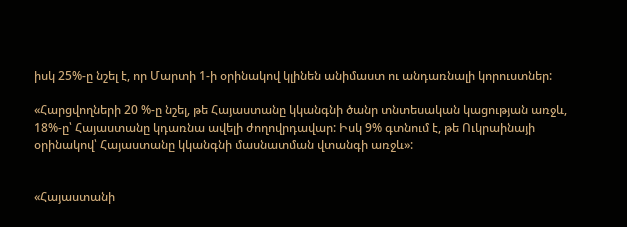իսկ 25%-ը նշել է, որ Մարտի 1-ի օրինակով կլինեն անիմաստ ու անդառնալի կորուստներ:

«Հարցվողների 20 %-ը նշել, թե Հայաստանը կկանգնի ծանր տնտեսական կացության առջև, 18%-ը՝ Հայաստանը կդառնա ավելի ժողովրդավար: Իսկ 9% գտնում է, թե Ուկրաինայի օրինակով՝ Հայաստանը կկանգնի մասնատման վտանգի առջև»:


«Հայաստանի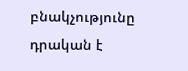բնակչությունը դրական է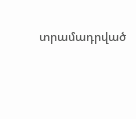տրամադրված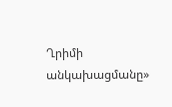Ղրիմի անկախացմանը»